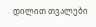დილით თვალები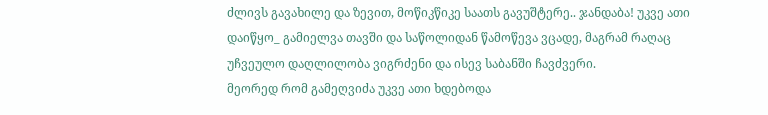ძლივს გავახილე და ზევით, მოწიკწიკე საათს გავუშტერე.. ჯანდაბა! უკვე ათი დაიწყო_ გამიელვა თავში და საწოლიდან წამოწევა ვცადე, მაგრამ რაღაც უჩვეულო დაღლილობა ვიგრძენი და ისევ საბანში ჩავძვერი.
მეორედ რომ გამეღვიძა უკვე ათი ხდებოდა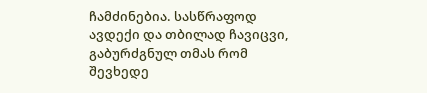ჩამძინებია. სასწრაფოდ ავდექი და თბილად ჩავიცვი, გაბურძგნულ თმას რომ შევხედე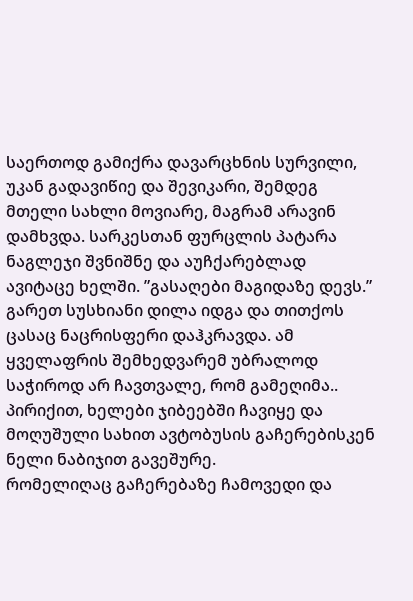საერთოდ გამიქრა დავარცხნის სურვილი, უკან გადავიწიე და შევიკარი, შემდეგ მთელი სახლი მოვიარე, მაგრამ არავინ დამხვდა. სარკესთან ფურცლის პატარა ნაგლეჯი შვნიშნე და აუჩქარებლად ავიტაცე ხელში. ”გასაღები მაგიდაზე დევს.”
გარეთ სუსხიანი დილა იდგა და თითქოს ცასაც ნაცრისფერი დაჰკრავდა. ამ ყველაფრის შემხედვარემ უბრალოდ საჭიროდ არ ჩავთვალე, რომ გამეღიმა.. პირიქით, ხელები ჯიბეებში ჩავიყე და მოღუშული სახით ავტობუსის გაჩერებისკენ ნელი ნაბიჯით გავეშურე.
რომელიღაც გაჩერებაზე ჩამოვედი და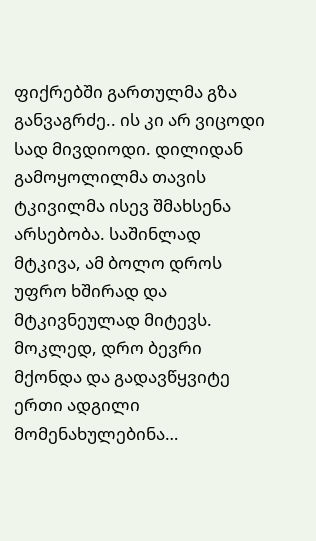ფიქრებში გართულმა გზა განვაგრძე.. ის კი არ ვიცოდი სად მივდიოდი. დილიდან გამოყოლილმა თავის ტკივილმა ისევ შმახსენა არსებობა. საშინლად მტკივა, ამ ბოლო დროს უფრო ხშირად და მტკივნეულად მიტევს.
მოკლედ, დრო ბევრი მქონდა და გადავწყვიტე ერთი ადგილი მომენახულებინა…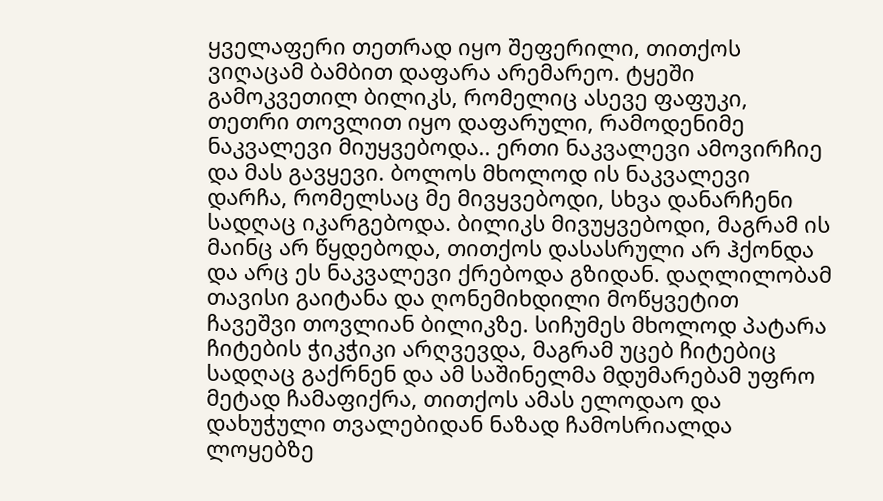ყველაფერი თეთრად იყო შეფერილი, თითქოს ვიღაცამ ბამბით დაფარა არემარეო. ტყეში გამოკვეთილ ბილიკს, რომელიც ასევე ფაფუკი, თეთრი თოვლით იყო დაფარული, რამოდენიმე ნაკვალევი მიუყვებოდა.. ერთი ნაკვალევი ამოვირჩიე და მას გავყევი. ბოლოს მხოლოდ ის ნაკვალევი დარჩა, რომელსაც მე მივყვებოდი, სხვა დანარჩენი სადღაც იკარგებოდა. ბილიკს მივუყვებოდი, მაგრამ ის მაინც არ წყდებოდა, თითქოს დასასრული არ ჰქონდა და არც ეს ნაკვალევი ქრებოდა გზიდან. დაღლილობამ თავისი გაიტანა და ღონემიხდილი მოწყვეტით ჩავეშვი თოვლიან ბილიკზე. სიჩუმეს მხოლოდ პატარა ჩიტების ჭიკჭიკი არღვევდა, მაგრამ უცებ ჩიტებიც სადღაც გაქრნენ და ამ საშინელმა მდუმარებამ უფრო მეტად ჩამაფიქრა, თითქოს ამას ელოდაო და დახუჭული თვალებიდან ნაზად ჩამოსრიალდა ლოყებზე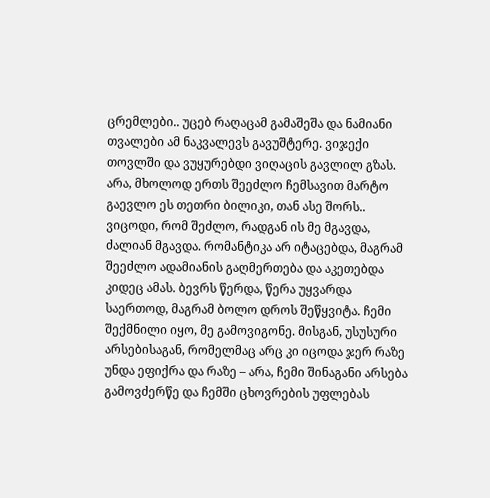ცრემლები.. უცებ რაღაცამ გამაშეშა და ნამიანი თვალები ამ ნაკვალევს გავუშტერე. ვიჯექი თოვლში და ვუყურებდი ვიღაცის გავლილ გზას.
არა, მხოლოდ ერთს შეეძლო ჩემსავით მარტო გაევლო ეს თეთრი ბილიკი, თან ასე შორს.. ვიცოდი, რომ შეძლო, რადგან ის მე მგავდა, ძალიან მგავდა. რომანტიკა არ იტაცებდა, მაგრამ შეეძლო ადამიანის გაღმერთება და აკეთებდა კიდეც ამას. ბევრს წერდა, წერა უყვარდა საერთოდ, მაგრამ ბოლო დროს შეწყვიტა. ჩემი შექმნილი იყო, მე გამოვიგონე. მისგან, უსუსური არსებისაგან, რომელმაც არც კი იცოდა ჯერ რაზე უნდა ეფიქრა და რაზე – არა, ჩემი შინაგანი არსება გამოვძერწე და ჩემში ცხოვრების უფლებას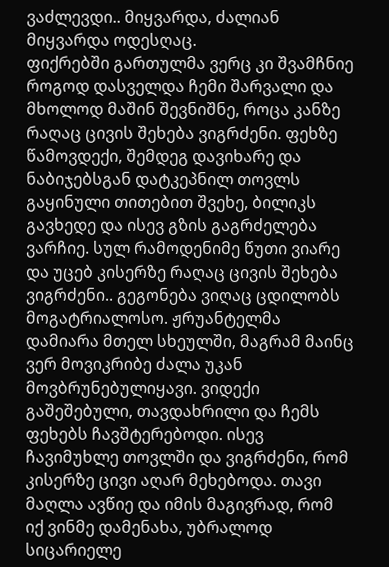ვაძლევდი.. მიყვარდა, ძალიან მიყვარდა ოდესღაც.
ფიქრებში გართულმა ვერც კი შვამჩნიე როგოდ დასველდა ჩემი შარვალი და მხოლოდ მაშინ შევნიშნე, როცა კანზე რაღაც ცივის შეხება ვიგრძენი. ფეხზე წამოვდექი, შემდეგ დავიხარე და ნაბიჯებსგან დატკეპნილ თოვლს გაყინული თითებით შვეხე, ბილიკს გავხედე და ისევ გზის გაგრძელება ვარჩიე. სულ რამოდენიმე წუთი ვიარე და უცებ კისერზე რაღაც ცივის შეხება ვიგრძენი.. გეგონება ვიღაც ცდილობს მოგატრიალოსო. ჟრუანტელმა დამიარა მთელ სხეულში, მაგრამ მაინც ვერ მოვიკრიბე ძალა უკან მოვბრუნებულიყავი. ვიდექი გაშეშებული, თავდახრილი და ჩემს ფეხებს ჩავშტერებოდი. ისევ ჩავიმუხლე თოვლში და ვიგრძენი, რომ კისერზე ცივი აღარ მეხებოდა. თავი მაღლა ავწიე და იმის მაგივრად, რომ იქ ვინმე დამენახა, უბრალოდ სიცარიელე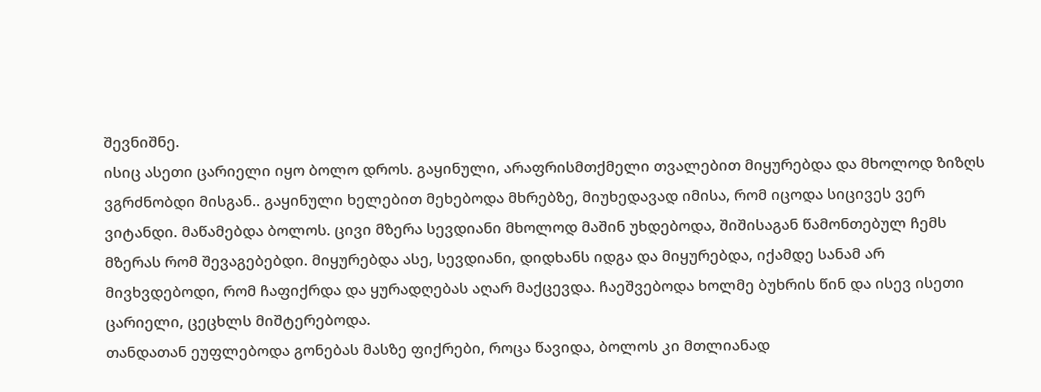შევნიშნე.
ისიც ასეთი ცარიელი იყო ბოლო დროს. გაყინული, არაფრისმთქმელი თვალებით მიყურებდა და მხოლოდ ზიზღს ვგრძნობდი მისგან.. გაყინული ხელებით მეხებოდა მხრებზე, მიუხედავად იმისა, რომ იცოდა სიცივეს ვერ ვიტანდი. მაწამებდა ბოლოს. ცივი მზერა სევდიანი მხოლოდ მაშინ უხდებოდა, შიშისაგან წამონთებულ ჩემს მზერას რომ შევაგებებდი. მიყურებდა ასე, სევდიანი, დიდხანს იდგა და მიყურებდა, იქამდე სანამ არ მივხვდებოდი, რომ ჩაფიქრდა და ყურადღებას აღარ მაქცევდა. ჩაეშვებოდა ხოლმე ბუხრის წინ და ისევ ისეთი ცარიელი, ცეცხლს მიშტერებოდა.
თანდათან ეუფლებოდა გონებას მასზე ფიქრები, როცა წავიდა, ბოლოს კი მთლიანად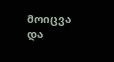მოიცვა და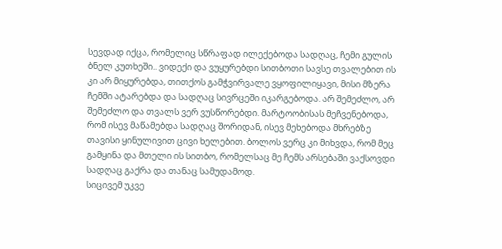სევდად იქცა, რომელიც სწრაფად ილექებოდა სადღაც, ჩემი გულის ბნელ კუთხეში.. ვიდექი და ვუყურებდი სითბოთი სავსე თვალებით ის კი არ მიყურებდა, თითქოს გამჭვირვალე ვყოფილიყავი, მისი მზერა ჩემში ატარებდა და სადღაც სივრცეში იკარგებოდა. არ შემეძლო, არ შემეძლო და თვალს ვერ ვუსწორებდი. მარტოობისას მეჩვენებოდა, რომ ისევ მაწამებდა სადღაც შორიდან, ისევ მეხებოდა მხრებზე თავისი ყინულივით ცივი ხელებით. ბოლოს ვერც კი მიხვდა, რომ მეც გამყინა და მთელი ის სითბო, რომელსაც მე ჩემს არსებაში ვაქსოვდი სადღაც გაქრა და თანაც სამუდამოდ.
სიცივემ უკვე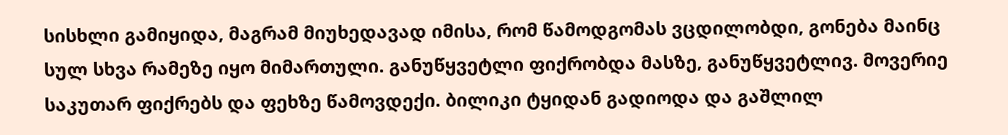სისხლი გამიყიდა, მაგრამ მიუხედავად იმისა, რომ წამოდგომას ვცდილობდი, გონება მაინც სულ სხვა რამეზე იყო მიმართული. განუწყვეტლი ფიქრობდა მასზე, განუწყვეტლივ. მოვერიე საკუთარ ფიქრებს და ფეხზე წამოვდექი. ბილიკი ტყიდან გადიოდა და გაშლილ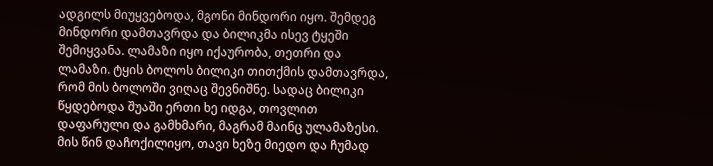ადგილს მიუყვებოდა, მგონი მინდორი იყო. შემდეგ მინდორი დამთავრდა და ბილიკმა ისევ ტყეში შემიყვანა. ლამაზი იყო იქაურობა, თეთრი და ლამაზი. ტყის ბოლოს ბილიკი თითქმის დამთავრდა, რომ მის ბოლოში ვიღაც შევნიშნე. სადაც ბილიკი წყდებოდა შუაში ერთი ხე იდგა, თოვლით დაფარული და გამხმარი, მაგრამ მაინც ულამაზესი. მის წინ დაჩოქილიყო, თავი ხეზე მიედო და ჩუმად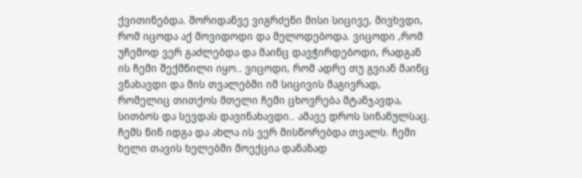ქვითინებდა. შორიდანვე ვიგრძენი მისი სიცივე, მივხვდი, რომ იცოდა აქ მოვიდოდი და მელოდებოდა. ვიცოდი ,რომ უჩემოდ ვერ გაძლებდა და მაინც დავჭირდებოდი, რადგან ის ჩემი შექმნილი იყო.. ვიცოდი, რომ ადრე თუ გვიან მაინც ვნახავდი და მის თვალებში იმ სიცივის მაგივრად, რომელიც თითქოს მთელი ჩემი ცხოვრება მტანჯავდა, სითბოს და სევდას დავინახავდი.. ამავე დროს სინანულსაც.
ჩემს წინ იდგა და ახლა ის ვერ მისწორებდა თვალს. ჩემი ხელი თავის ხელებში მოექცია დანაზად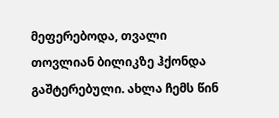მეფერებოდა, თვალი თოვლიან ბილიკზე ჰქონდა გაშტერებული. ახლა ჩემს წინ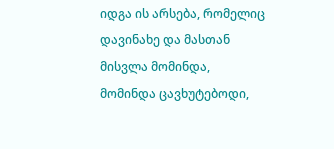იდგა ის არსება, რომელიც დავინახე და მასთან მისვლა მომინდა, მომინდა ცავხუტებოდი,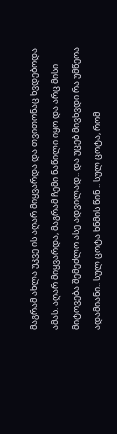მაგრამ ახლა უკვე ის აღარ მიყვარდა და თვითონაც ხვდებოდა ამას. აღარ მიყვარდა, მაგრამ ჩემი ნაწილი იყო და არც მისი მიტოვება შემეძლო ასე ადვილად.. და უცებ მივხვდი რა უმწეოა ადამიანი.. სულ ცოტა ხნმის წინ .. სულ ცოტა, რომ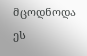მცოდნოდა ეს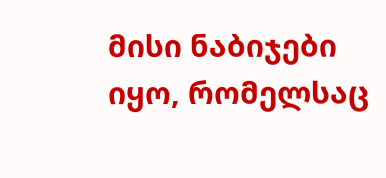მისი ნაბიჯები იყო, რომელსაც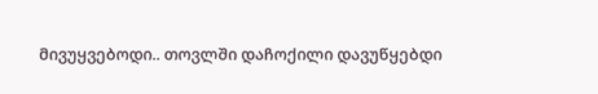მივუყვებოდი.. თოვლში დაჩოქილი დავუწყებდი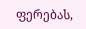ფერებას,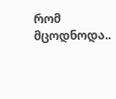რომ მცოდნოდა..